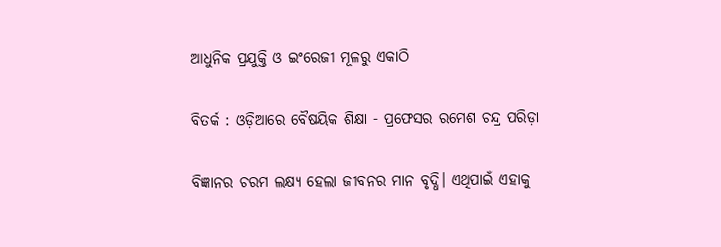ଆଧୁନିକ ପ୍ରଯୁକ୍ତି ଓ ଇଂରେଜୀ ମୂଳରୁ ଏକାଠି

ବିତର୍କ : ଓଡ଼ିଆରେ ବୈଷୟିକ ଶିକ୍ଷା - ପ୍ରଫେସର ରମେଶ ଚନ୍ଦ୍ର ପରିଡ଼ା

ବିଜ୍ଞାନର ଚରମ ଲକ୍ଷ୍ୟ ହେଲା ଜୀବନର ମାନ ବୃଦ୍ଧି। ଏଥିପାଇଁ ଏହାକୁ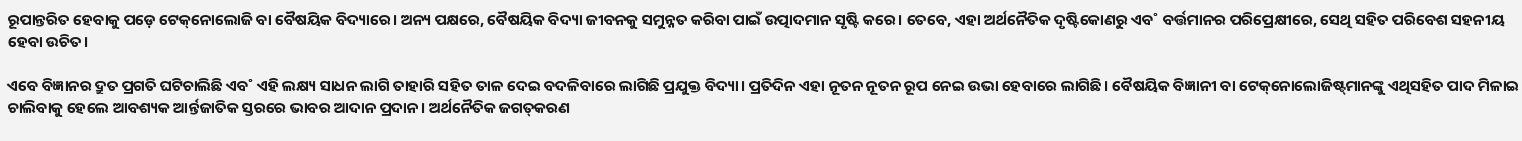ରୂପାନ୍ତରିତ ହେବାକୁ ପଡ଼େ ଟେକ୍‌ନୋଲୋଜି ବା ବୈଷୟିକ ବିଦ୍ୟାରେ। ଅନ୍ୟ ପକ୍ଷରେ, ବୈଷୟିକ ବିଦ୍ୟା ଜୀବନକୁ ସମୁନ୍ନତ କରିବା ପାଇଁ ଉତ୍ପାଦମାନ ସୃଷ୍ଟି କରେ। ତେବେ, ଏହା ଅର୍ଥନୈତିକ ଦୃଷ୍ଟିକୋଣରୁ ଏବ˚ ବର୍ତ୍ତମାନର ପରିପ୍ରେକ୍ଷୀରେ, ସେଥି ସହିତ ପରିବେଶ ସହନୀୟ ହେବା ଉଚିତ।

ଏବେ ବିଜ୍ଞାନର ଦ୍ରୁତ ପ୍ରଗତି ଘଟିଚାଲିଛି ଏବ˚ ଏହି ଲକ୍ଷ୍ୟ ସାଧନ ଲାଗି ତାହାରି ସହିତ ତାଳ ଦେଇ ବଦଳିବାରେ ଲାଗିଛି ପ୍ରଯୁକ୍ତ ବିଦ୍ୟା। ପ୍ରତିଦିନ ଏହା ନୂତନ ନୂତନ ରୂପ ନେଇ ଉଭା ହେବାରେ ଲାଗିଛି। ବୈଷୟିକ ବିଜ୍ଞାନୀ ବା ଟେକ୍‌ନୋଲୋଜିଷ୍ଟ୍‌ମାନଙ୍କୁ ଏଥିସହିତ ପାଦ ମିଳାଇ ଚାଲିବାକୁ ହେଲେ ଆବଶ୍ୟକ ଆର୍ନ୍ତଜାତିକ ସ୍ତରରେ ଭାବର ଆଦାନ ପ୍ରଦାନ। ଅର୍ଥନୈତିକ ଜଗତ୍‌କରଣ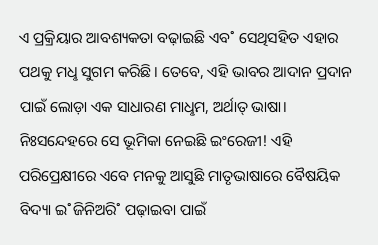ଏ ପ୍ରକ୍ରିୟାର ଆବଶ୍ୟକତା ବଢ଼ାଇଛି ଏବ˚ ସେଥିସହିତ ଏହାର ପଥକୁ ମଧୢ ସୁଗମ କରିଛି। ତେବେ, ଏହି ଭାବର ଆଦାନ ପ୍ରଦାନ ପାଇଁ ଲୋଡ଼ା ଏକ ସାଧାରଣ ମାଧୢମ, ଅର୍ଥାତ୍‌ ଭାଷା। ନିଃସନ୍ଦେହରେ ସେ ଭୂମିକା ନେଇଛି ଇଂରେଜୀ! ଏହି ପରିପ୍ରେକ୍ଷୀରେ ଏବେ ମନକୁ ଆସୁଛି ମାତୃଭାଷାରେ ବୈଷୟିକ ବିଦ୍ୟା ଇ˚ଜିନିଅରି˚ ପଢ଼ାଇବା ପାଇଁ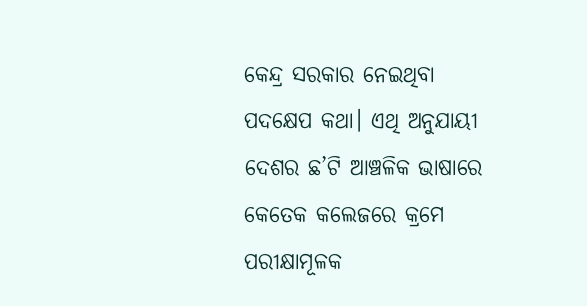କେନ୍ଦ୍ର ସରକାର ନେଇଥିବା ପଦକ୍ଷେପ କଥା। ଏଥି ଅନୁଯାୟୀ ଦେଶର ଛ’ଟି ଆଞ୍ଚଳିକ ଭାଷାରେ କେତେକ କଲେଜରେ କ୍ରମେ ପରୀକ୍ଷାମୂଳକ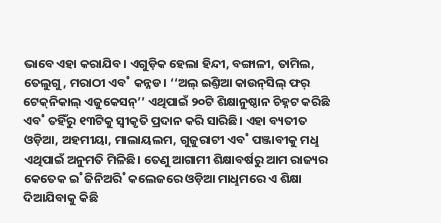ଭାବେ ଏହା କରାଯିବ। ଏଗୁଡ଼ିକ ହେଲା ହିନ୍ଦୀ, ବଙ୍ଗାଳୀ, ତାମିଲ, ତେଲୁଗୁ, ମରାଠୀ ଏବ˚ କନ୍ନଡ। ‘‘ଅଲ୍‌ ଇଣ୍ତିଆ କାଉନ୍‌ସିଲ୍‌ ଫର‌୍‌ ଟେକ୍‌ନିକାଲ୍‌ ଏଜୁକେସନ୍‌’’ ଏଥିପାଇଁ ୨୦ଟି ଶିକ୍ଷାନୁଷ୍ଠାନ ଚିହ୍ନଟ କରିଛି ଏବ˚ ତହିଁରୁ ୧୩ଟିକୁ ସ୍ବୀକୃତି ପ୍ରଦାନ କରି ସାରିଛି। ଏହା ବ୍ୟତୀତ ଓଡ଼ିଆ, ଅହମୀୟା, ମାଲାୟଲମ, ଗୁଜୁରାଟୀ ଏବ˚ ପଞ୍ଜାବୀକୁ ମଧୢ ଏଥିପାଇଁ ଅନୁମତି ମିଳିଛି। ତେଣୁ ଆଗାମୀ ଶିକ୍ଷାବର୍ଷରୁ ଆମ ରାଜ୍ୟର କେତେକ ଇ˚ଜିନିଅରି˚ କଲେଜରେ ଓଡ଼ିଆ ମାଧୢମରେ ଏ ଶିକ୍ଷା ଦିଆଯିବାକୁ କିଛି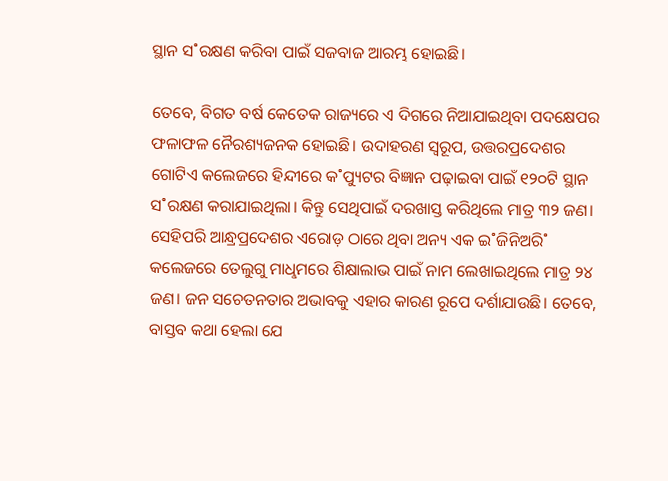ସ୍ଥାନ ସ˚ରକ୍ଷଣ କରିବା ପାଇଁ ସଜବାଜ ଆରମ୍ଭ ହୋଇଛି।

ତେବେ, ବିଗତ ବର୍ଷ କେତେକ ରାଜ୍ୟରେ ଏ ଦିଗରେ ନିଆଯାଇଥିବା ପଦକ୍ଷେପର ଫଳାଫଳ ନୈରଶ୍ୟଜନକ ହୋଇଛି। ଉଦାହରଣ ସ୍ବରୂପ, ଉତ୍ତରପ୍ରଦେଶର ଗୋଟିଏ କଲେଜରେ ହିନ୍ଦୀରେ କ˚ପ୍ୟୁଟର ବିଜ୍ଞାନ ପଢ଼ାଇବା ପାଇଁ ୧୨୦ଟି ସ୍ଥାନ ସ˚ରକ୍ଷଣ କରାଯାଇଥିଲା। କିନ୍ତୁ ସେଥିପାଇଁ ଦରଖାସ୍ତ କରିଥିଲେ ମାତ୍ର ୩୨ ଜଣ। ସେହିପରି ଆନ୍ଧ୍ରପ୍ରଦେଶର ଏରୋଡ଼ ଠାରେ ଥିବା ଅନ୍ୟ ଏକ ଇ˚ଜିନିଅରି˚ କଲେଜରେ ତେଲୁଗୁ ମାଧୢମରେ ଶିକ୍ଷାଲାଭ ପାଇଁ ନାମ ଲେଖାଇଥିଲେ ମାତ୍ର ୨୪ ଜଣ। ଜନ ସଚେତନତାର ଅଭାବକୁ ଏହାର କାରଣ ରୂପେ ଦର୍ଶାଯାଉଛି। ତେବେ, ବାସ୍ତବ କଥା ହେଲା ଯେ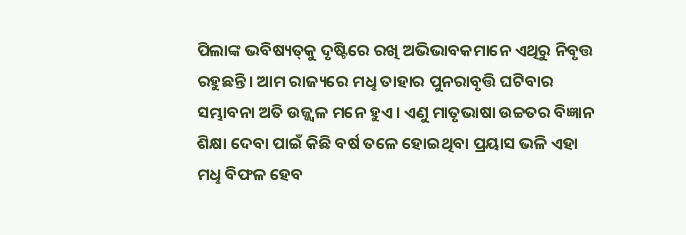ପିଲାଙ୍କ ଭବିଷ୍ୟତ୍‌କୁ ଦୃଷ୍ଟିରେ ରଖି ଅଭିଭାବକମାନେ ଏଥିରୁ ନିବୃତ୍ତ ରହୁଛନ୍ତି। ଆମ ରାଜ୍ୟରେ ମଧୢ ତାହାର ପୁନରାବୃତ୍ତି ଘଟିବାର ସମ୍ଭାବନା ଅତି ଉଜ୍ଜ୍ବଳ ମନେ ହୁଏ। ଏଣୁ ମାତୃଭାଷା ଉଚ୍ଚତର ବିଜ୍ଞାନ ଶିକ୍ଷା ଦେବା ପାଇଁ କିଛି ବର୍ଷ ତଳେ ହୋଇଥିବା ପ୍ରୟାସ ଭଳି ଏହା ମଧୢ ବିଫଳ ହେବ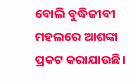ବୋଲି ବୁଦ୍ଧିଜୀବୀ ମହଲରେ ଆଶଙ୍କା ପ୍ରକଟ କରାଯାଉଛି।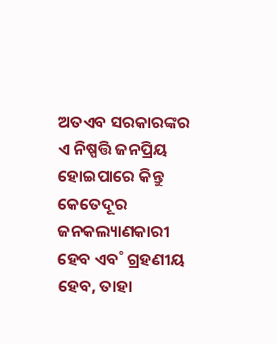ଅତଏବ ସରକାରଙ୍କର ଏ ନିଷ୍ପତ୍ତି ଜନପ୍ରିୟ ହୋଇପାରେ କିନ୍ତୁ କେତେଦୂର ଜନକଲ୍ୟାଣକାରୀ ହେବ ଏବ˚ ଗ୍ରହଣୀୟ ହେବ, ତାହା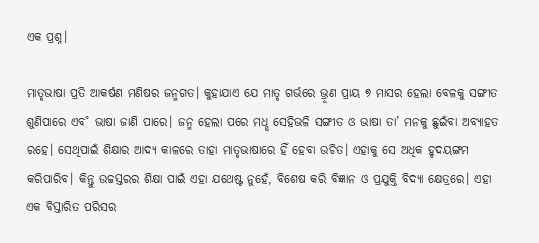ଏକ ପ୍ରଶ୍ନ।

ମାତୃଭାଷା ପ୍ରତି ଆକର୍ଷଣ ମଣିଷର ଜନ୍ମଗତ। କୁହାଯାଏ ଯେ ମାତୃ ଗର୍ଭରେ ଭ୍ରୂଣ ପ୍ରାୟ ୭ ମାସର ହେଲା ବେଳକୁ ସଙ୍ଗୀତ ଶୁଣିପାରେ ଏବ˚ ଭାଷା ଜାଣି ପାରେ। ଜନ୍ମ ହେଲା ପରେ ମଧୢ ସେହିଭଳି ସଙ୍ଗୀତ ଓ ଭାଷା ତା’ ମନକୁ ଛୁଇଁବା ଅବ୍ୟାହତ ରହେ। ସେଥିପାଇଁ ଶିକ୍ଷାର ଆଦ୍ୟ କାଳରେ ତାହା ମାତୃଭାଷାରେ ହିଁ ହେବା ଉଚିତ। ଏହାକୁ ସେ ଅଧିକ ହୃଦୟଙ୍ଗମ କରିପାରିବ। କିନ୍ତୁ ଉଚ୍ଚସ୍ତରର ଶିକ୍ଷା ପାଇଁ ଏହା ଯଥେଷ୍ଟ ନୁହେଁ, ବିଶେଷ କରି ବିଜ୍ଞାନ ଓ ପ୍ରଯୁକ୍ତି ବିଦ୍ୟା କ୍ଷେତ୍ରରେ। ଏହା ଏକ ବିସ୍ତାରିତ ପରିସର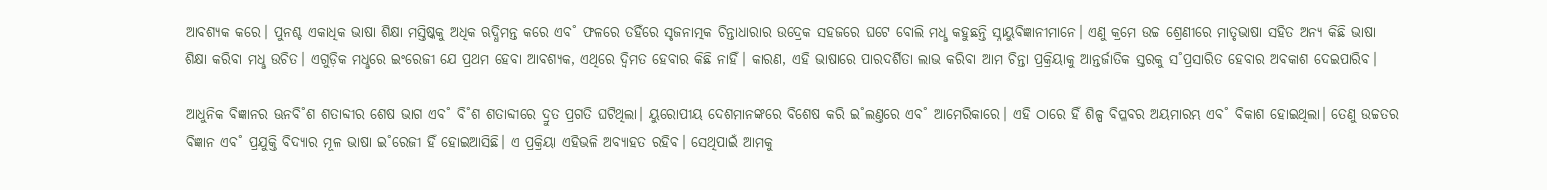ଆବଶ୍ୟକ କରେ। ପୁନଶ୍ଚ ଏକାଧିକ ଭାଷା ଶିକ୍ଷା ମସ୍ତିଷ୍କକୁ ଅଧିକ ଋଦ୍ଧିମନ୍ତ କରେ ଏବ˚ ଫଳରେ ତହିଁରେ ସୃଜନାତ୍ମକ ଚିନ୍ତାଧାରାର ଉଦ୍ରେକ ସହଜରେ ଘଟେ ବୋଲି ମଧୢ କହୁଛନ୍ତି ସ୍ନାୟୁବିଜ୍ଞାନୀମାନେ। ଏଣୁ କ୍ରମେ ଉଚ୍ଚ ଶ୍ରେଣୀରେ ମାତୃଭାଷା ସହିତ ଅନ୍ୟ କିଛି ଭାଷା ଶିକ୍ଷା କରିବା ମଧୢ ଉଚିତ। ଏଗୁଡ଼ିକ ମଧୢରେ ଇଂରେଜୀ ଯେ ପ୍ରଥମ ହେବା ଆବଶ୍ୟକ, ଏଥିରେ ଦ୍ବିମତ ହେବାର କିଛି ନାହିଁ। କାରଣ, ଏହି ଭାଷାରେ ପାରଦର୍ଶିତା ଲାଭ କରିବା ଆମ ଚିନ୍ତା ପ୍ରକ୍ରିୟାକୁ ଆନ୍ତର୍ଜାତିକ ସ୍ତରକୁ ସ˚ପ୍ରସାରିତ ହେବାର ଅବକାଶ ଦେଇପାରିବ।

ଆଧୁନିକ ବିଜ୍ଞାନର ଊନବି˚ଶ ଶତାବ୍ଦୀର ଶେଷ ଭାଗ ଏବ˚ ବି˚ଶ ଶତାବ୍ଦୀରେ ଦ୍ରୁତ ପ୍ରଗତି ଘଟିଥିଲା। ୟୁରୋପୀୟ ଦେଶମାନଙ୍କରେ ବିଶେଷ କରି ଇ˚ଲଣ୍ତରେ ଏବ˚ ଆମେରିକାରେ। ଏହି ଠାରେ ହିଁ ଶିଳ୍ପ ବିପ୍ଳବର ଅୟମାରମ୍ଭ ଏବ˚ ବିକାଶ ହୋଇଥିଲା। ତେଣୁ ଉଚ୍ଚତର ବିଜ୍ଞାନ ଏବ˚ ପ୍ରଯୁକ୍ତି ବିଦ୍ୟାର ମୂଳ ଭାଷା ଇ˚ରେଜୀ ହିଁ ହୋଇଆସିଛି। ଏ ପ୍ରକ୍ରିୟା ଏହିଭଳି ଅବ୍ୟାହତ ରହିବ। ସେଥିପାଇଁ ଆମକୁ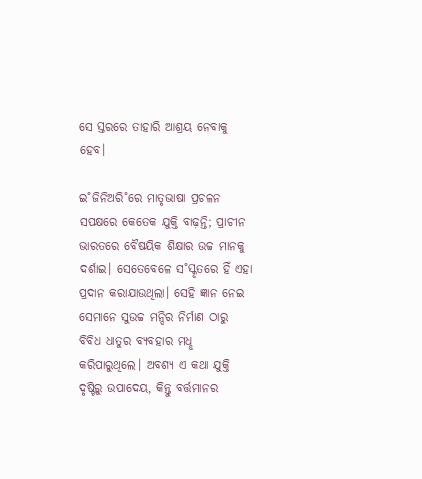ସେ ସ୍ତରରେ ତାହାରି ଆଶ୍ରୟ ନେବାକୁ ହେବ।

ଇ˚ଜିନିଅରି˚ରେ ମାତୃଭାଷା ପ୍ରଚଳନ ସପକ୍ଷରେ କେତେକ ଯୁକ୍ତି ବାଢ଼ନ୍ତି; ପ୍ରାଚୀନ ଭାରତରେ ବୈଷୟିକ ଶିକ୍ଷାର ଉଚ୍ଚ ମାନକୁ ଦର୍ଶାଇ। ସେତେବେଳେ ସ˚ସ୍କୃତରେ ହିଁ ଏହା ପ୍ରଦାନ କରାଯାଉଥିଲା। ସେହି ଜ୍ଞାନ ନେଇ ସେମାନେ ସୁଉଚ୍ଚ ମନ୍ଦିର ନିର୍ମାଣ ଠାରୁ ବିବିଧ ଧାତୁର ବ୍ୟବହାର ମଧୢ କରିପାରୁଥିଲେ। ଅବଶ୍ୟ ଏ କଥା ଯୁକ୍ତି ଦୃଷ୍ଟିରୁ ଉପାଦେୟ, କିନ୍ତୁ ବର୍ତ୍ତମାନର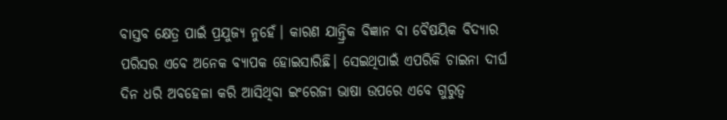ବାସ୍ତବ କ୍ଷେତ୍ର ପାଇଁ ପ୍ରଯୁଜ୍ୟ ନୁହେଁ। କାରଣ ଯାନ୍ତ୍ରିକ ବିଜ୍ଞାନ ବା ବୈଷୟିକ ବିଦ୍ୟାର ପରିସର ଏବେ ଅନେକ ବ୍ୟାପକ ହୋଇସାରିଛି। ସେଇଥିପାଇଁ ଏପରିକି ଚାଇନା ଦୀର୍ଘ ଦିନ ଧରି ଅବହେଳା କରି ଆସିଥିବା ଇଂରେଜୀ ଭାଷା ଉପରେ ଏବେ ଗୁରୁତ୍ବ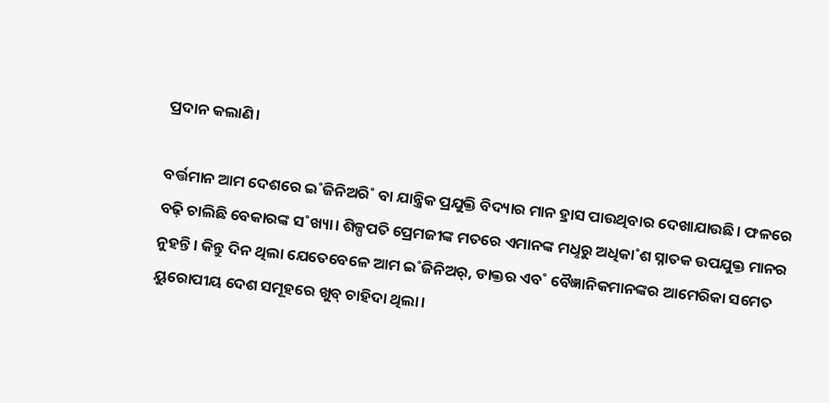ପ୍ରଦାନ କଲାଣି।

ବର୍ତ୍ତମାନ ଆମ ଦେଶରେ ଇ˚ଜିନିଅରି˚ ବା ଯାନ୍ତ୍ରିକ ପ୍ରଯୁକ୍ତି ବିଦ୍ୟାର ମାନ ହ୍ରାସ ପାଉଥିବାର ଦେଖାଯାଉଛି। ଫଳରେ ବଢ଼ି ଚାଲିଛି ବେକାରଙ୍କ ସ˚ଖ୍ୟା। ଶିଳ୍ପପତି ପ୍ରେମଜୀଙ୍କ ମତରେ ଏମାନଙ୍କ ମଧୢରୁ ଅଧିକା˚ଶ ସ୍ନାତକ ଉପଯୁକ୍ତ ମାନର ନୁହନ୍ତି। କିନ୍ତୁ ଦିନ ଥିଲା ଯେତେବେଳେ ଆମ ଇ˚ଜିନିଅର୍‌, ଡାକ୍ତର ଏବ˚ ବୈଜ୍ଞାନିକମାନଙ୍କର ଆମେରିକା ସମେତ ୟୁରୋପୀୟ ଦେଶ ସମୂହରେ ଖୁବ୍‌ ଚାହିଦା ଥିଲା।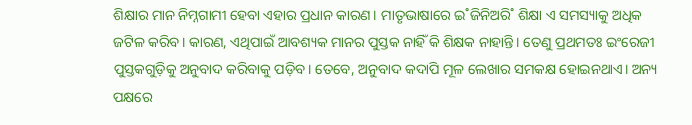ଶିକ୍ଷାର ମାନ ନିମ୍ନଗାମୀ ହେବା ଏହାର ପ୍ରଧାନ କାରଣ। ମାତୃଭାଷାରେ ଇ˚ଜିନିଅରି˚ ଶିକ୍ଷା ଏ ସମସ୍ୟାକୁ ଅଧିକ ଜଟିଳ କରିବ। କାରଣ, ଏଥିପାଇଁ ଆବଶ୍ୟକ ମାନର ପୁସ୍ତକ ନାହିଁ କି ଶିକ୍ଷକ ନାହାନ୍ତି। ତେଣୁ ପ୍ରଥମତଃ ଇଂରେଜୀ ପୁସ୍ତକଗୁଡ଼ିକୁ ଅନୁବାଦ କରିବାକୁ ପଡ଼ିବ। ତେବେ, ଅନୁବାଦ କଦାପି ମୂଳ ଲେଖାର ସମକକ୍ଷ ହୋଇନଥାଏ। ଅନ୍ୟ ପକ୍ଷରେ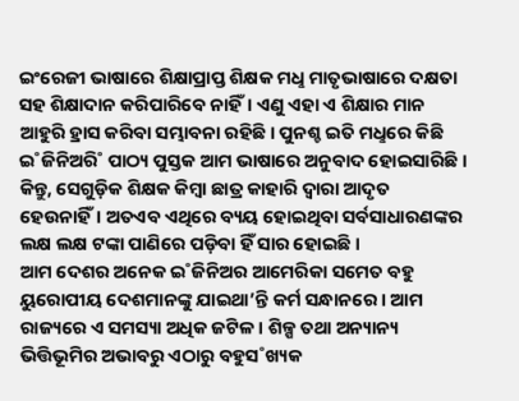ଇଂରେଜୀ ଭାଷାରେ ଶିକ୍ଷାପ୍ରାପ୍ତ ଶିକ୍ଷକ ମଧୢ ମାତୃଭାଷାରେ ଦକ୍ଷତା ସହ ଶିକ୍ଷାଦାନ କରିପାରିବେ ନାହିଁ। ଏଣୁ ଏହା ଏ ଶିକ୍ଷାର ମାନ ଆହୁରି ହ୍ରାସ କରିବା ସମ୍ଭାବନା ରହିଛି। ପୁନଶ୍ଚ ଇତି ମଧୢରେ କିଛି ଇ˚ଜିନିଅରି˚ ପାଠ୍ୟ ପୁସ୍ତକ ଆମ ଭାଷାରେ ଅନୁବାଦ ହୋଇସାରିଛି। କିନ୍ତୁ, ସେଗୁଡ଼ିକ ଶିକ୍ଷକ କିମ୍ବା ଛାତ୍ର କାହାରି ଦ୍ବାରା ଆଦୃତ ହେଉନାହିଁ। ଅତଏବ ଏଥିରେ ବ୍ୟୟ ହୋଇଥିବା ସର୍ବସାଧାରଣଙ୍କର ଲକ୍ଷ ଲକ୍ଷ ଟଙ୍କା ପାଣିରେ ପଡ଼ିବା ହିଁ ସାର ହୋଇଛି।
ଆମ ଦେଶର ଅନେକ ଇ˚ଜିନିଅର ଆମେରିକା ସମେତ ବହୁ ୟୁରୋପୀୟ ଦେଶମାନଙ୍କୁ ଯାଇଥା’ନ୍ତି କର୍ମ ସନ୍ଧାନରେ। ଆମ ରାଜ୍ୟରେ ଏ ସମସ୍ୟା ଅଧିକ ଜଟିଳ। ଶିଳ୍ପ ତଥା ଅନ୍ୟାନ୍ୟ ଭିତ୍ତିଭୂମିର ଅଭାବରୁ ଏଠାରୁ ବହୁସ˚ଖ୍ୟକ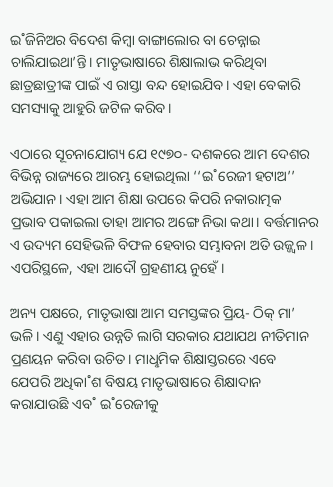ଇ˚ଜିନିଅର ବିଦେଶ କିମ୍ବା ବାଙ୍ଗାଲୋର ବା ଚେନ୍ନାଇ ଚାଲିଯାଇଥା’ନ୍ତି। ମାତୃଭାଷାରେ ଶିକ୍ଷାଲାଭ କରିଥିବା ଛାତ୍ରଛାତ୍ରୀଙ୍କ ପାଇଁ ଏ ରାସ୍ତା ବନ୍ଦ ହୋଇଯିବ। ଏହା ବେକାରି ସମସ୍ୟାକୁ ଆହୁରି ଜଟିଳ କରିବ।

ଏଠାରେ ସୂଚନାଯୋଗ୍ୟ ଯେ ୧୯୭୦- ଦଶକରେ ଆମ ଦେଶର ବିଭିନ୍ନ ରାଜ୍ୟରେ ଆରମ୍ଭ ହୋଇଥିଲା ‘‘ଇ˚ରେଜୀ ହଟାଅ’’ ଅଭିଯାନ। ଏହା ଆମ ଶିକ୍ଷା ଉପରେ କିପରି ନକାରାତ୍ମକ ପ୍ରଭାବ ପକାଇଲା ତାହା ଆମର ଅଙ୍ଗେ ନିଭା କଥା। ବର୍ତ୍ତମାନର ଏ ଉଦ୍ୟମ ସେହିଭଳି ବିଫଳ ହେବାର ସମ୍ଭାବନା ଅତି ଉଜ୍ଜ୍ବଳ। ଏପରିସ୍ଥଳେ, ଏହା ଆଦୌ ଗ୍ରହଣୀୟ ନୁହେଁ।

ଅନ୍ୟ ପକ୍ଷରେ, ମାତୃଭାଷା ଆମ ସମସ୍ତଙ୍କର ପ୍ରିୟ- ଠିକ୍‌ ମା’ ଭଳି। ଏଣୁ ଏହାର ଉନ୍ନତି ଲାଗି ସରକାର ଯଥାଯଥ ନୀତିମାନ ପ୍ରଣୟନ କରିବା ଉଚିତ। ମାଧୢମିକ ଶିକ୍ଷାସ୍ତରରେ ଏବେ ଯେପରି ଅଧିକା˚ଶ ବିଷୟ ମାତୃଭାଷାରେ ଶିକ୍ଷାଦାନ କରାଯାଉଛି ଏବ˚ ଇ˚ରେଜୀକୁ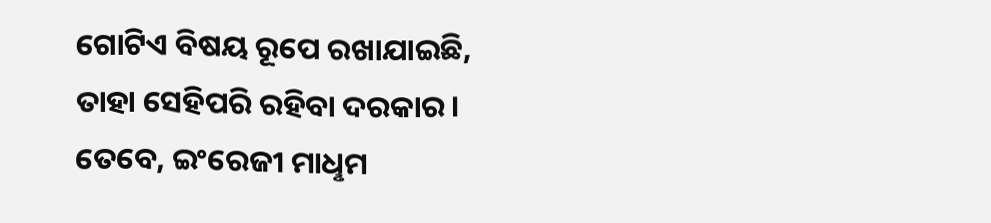ଗୋଟିଏ ବିଷୟ ରୂପେ ରଖାଯାଇଛି, ତାହା ସେହିପରି ରହିବା ଦରକାର। ତେବେ, ଇଂରେଜୀ ମାଧୢମ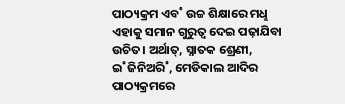ପାଠ୍ୟକ୍ରମ ଏବ˚ ଉଚ୍ଚ ଶିକ୍ଷାରେ ମଧୢ ଏହାକୁ ସମାନ ଗୁରୁତ୍ବ ଦେଇ ପଢ଼ାଯିବା ଉଚିତ। ଅର୍ଥାତ୍‌, ସ୍ନାତକ ଶ୍ରେଣୀ, ଇ˚ଜିନିଅରି˚, ମେଡିକାଲ ଆଦିର ପାଠ୍ୟକ୍ରମରେ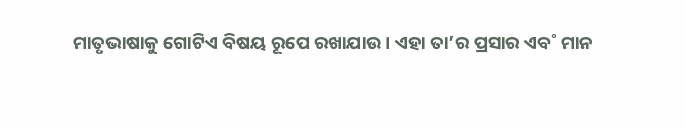ମାତୃଭାଷାକୁ ଗୋଟିଏ ବିଷୟ ରୂପେ ରଖାଯାଉ। ଏହା ତା’ର ପ୍ରସାର ଏବ˚ ମାନ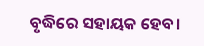ବୃଦ୍ଧିରେ ସହାୟକ ହେବ।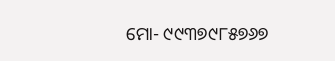ମୋ- ୯୯୩୭୯୮୫୭୬୭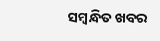ସମ୍ବନ୍ଧିତ ଖବର